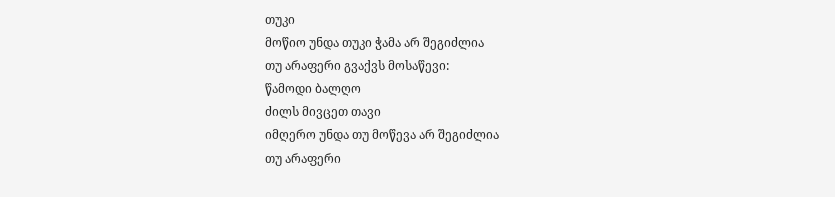თუკი
მოწიო უნდა თუკი ჭამა არ შეგიძლია
თუ არაფერი გვაქვს მოსაწევი:
წამოდი ბალღო
ძილს მივცეთ თავი
იმღერო უნდა თუ მოწევა არ შეგიძლია
თუ არაფერი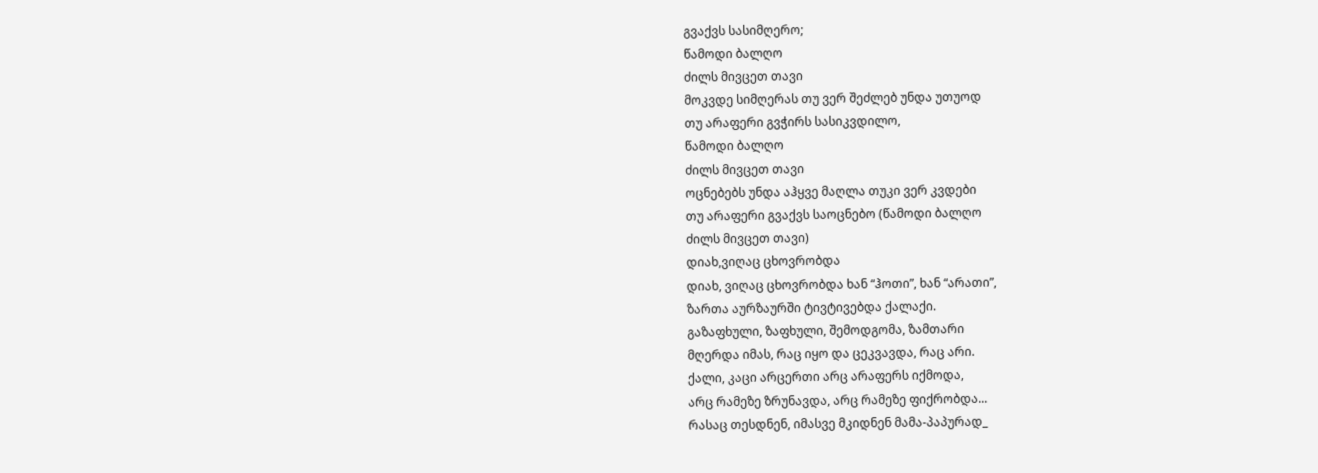გვაქვს სასიმღერო;
წამოდი ბალღო
ძილს მივცეთ თავი
მოკვდე სიმღერას თუ ვერ შეძლებ უნდა უთუოდ
თუ არაფერი გვჭირს სასიკვდილო,
წამოდი ბალღო
ძილს მივცეთ თავი
ოცნებებს უნდა აჰყვე მაღლა თუკი ვერ კვდები
თუ არაფერი გვაქვს საოცნებო (წამოდი ბალღო
ძილს მივცეთ თავი)
დიახ,ვიღაც ცხოვრობდა
დიახ, ვიღაც ცხოვრობდა ხან “ჰოთი”, ხან “არათი”,
ზართა აურზაურში ტივტივებდა ქალაქი.
გაზაფხული, ზაფხული, შემოდგომა, ზამთარი
მღერდა იმას, რაც იყო და ცეკვავდა, რაც არი.
ქალი, კაცი არცერთი არც არაფერს იქმოდა,
არც რამეზე ზრუნავდა, არც რამეზე ფიქრობდა...
რასაც თესდნენ, იმასვე მკიდნენ მამა-პაპურად_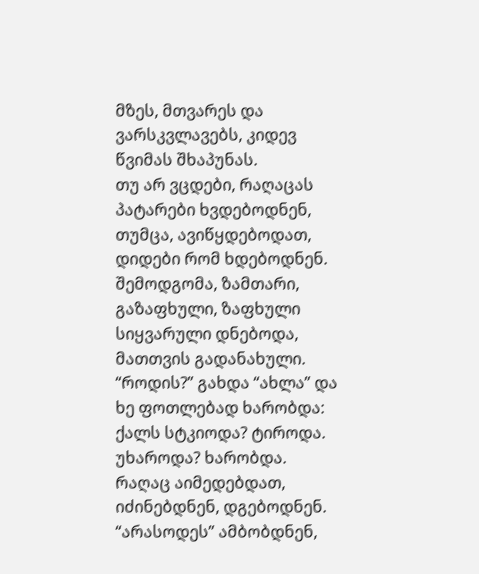მზეს, მთვარეს და ვარსკვლავებს, კიდევ წვიმას შხაპუნას.
თუ არ ვცდები, რაღაცას პატარები ხვდებოდნენ,
თუმცა, ავიწყდებოდათ, დიდები რომ ხდებოდნენ.
შემოდგომა, ზამთარი, გაზაფხული, ზაფხული
სიყვარული დნებოდა, მათთვის გადანახული.
“როდის?” გახდა “ახლა” და ხე ფოთლებად ხარობდა:
ქალს სტკიოდა? ტიროდა. უხაროდა? ხარობდა.
რაღაც აიმედებდათ, იძინებდნენ, დგებოდნენ.
“არასოდეს” ამბობდნენ,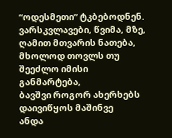“ოდესმეთი” ტკბებოდნენ.
ვარსკვლავები, წვიმა, მზე, ღამით მთვარის ნათება,
მხოლოდ თოვლს თუ შეეძლო იმისი განმარტება,
ბავშვი როგორ ახერხებს დაივიწყოს მაშინვე
ანდა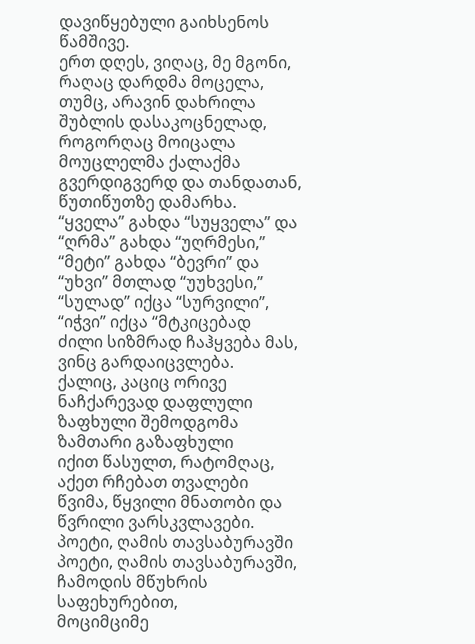დავიწყებული გაიხსენოს წამშივე.
ერთ დღეს, ვიღაც, მე მგონი, რაღაც დარდმა მოცელა,
თუმც, არავინ დახრილა შუბლის დასაკოცნელად,
როგორღაც მოიცალა მოუცლელმა ქალაქმა
გვერდიგვერდ და თანდათან, წუთიწუთზე დამარხა.
“ყველა” გახდა “სუყველა” და “ღრმა” გახდა “უღრმესი,”
“მეტი” გახდა “ბევრი” და “უხვი” მთლად “უუხვესი,”
“სულად” იქცა “სურვილი”, “იჭვი” იქცა “მტკიცებად
ძილი სიზმრად ჩაჰყვება მას, ვინც გარდაიცვლება.
ქალიც, კაციც ორივე ნაჩქარევად დაფლული
ზაფხული შემოდგომა ზამთარი გაზაფხული
იქით წასულთ, რატომღაც, აქეთ რჩებათ თვალები
წვიმა, წყვილი მნათობი და წვრილი ვარსკვლავები.
პოეტი, ღამის თავსაბურავში
პოეტი, ღამის თავსაბურავში,
ჩამოდის მწუხრის საფეხურებით,
მოციმციმე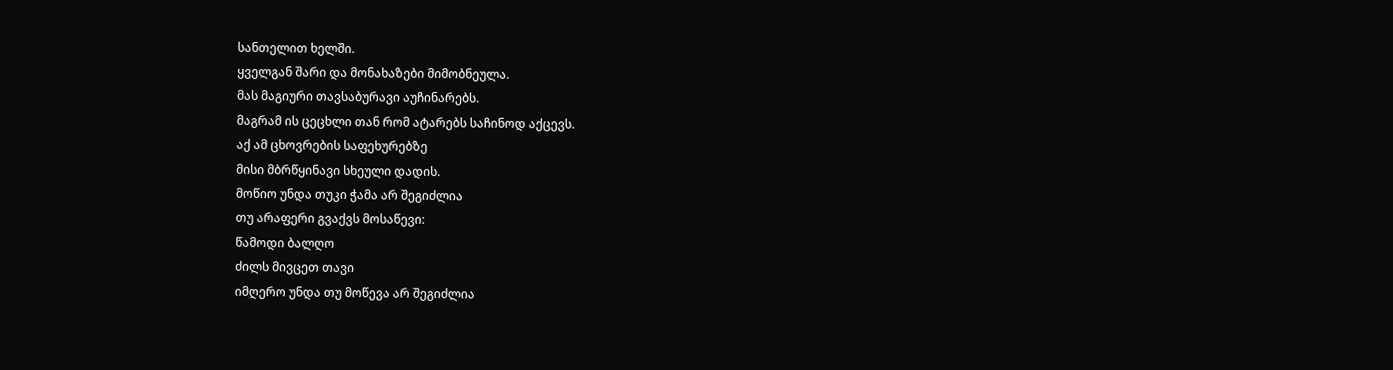სანთელით ხელში.
ყველგან შარი და მონახაზები მიმობნეულა.
მას მაგიური თავსაბურავი აუჩინარებს.
მაგრამ ის ცეცხლი თან რომ ატარებს საჩინოდ აქცევს.
აქ ამ ცხოვრების საფეხურებზე
მისი მბრწყინავი სხეული დადის.
მოწიო უნდა თუკი ჭამა არ შეგიძლია
თუ არაფერი გვაქვს მოსაწევი:
წამოდი ბალღო
ძილს მივცეთ თავი
იმღერო უნდა თუ მოწევა არ შეგიძლია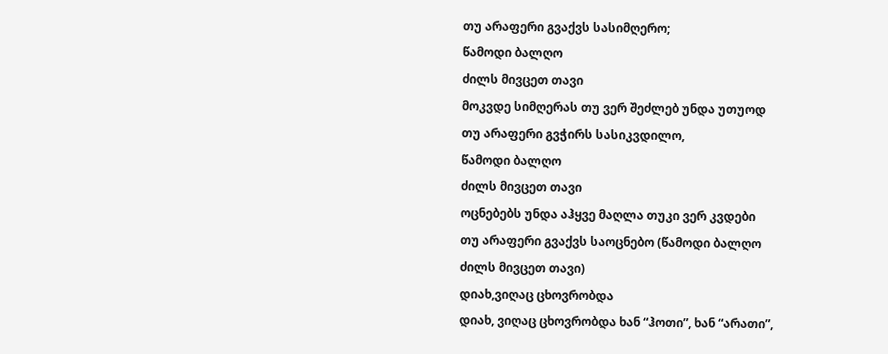თუ არაფერი გვაქვს სასიმღერო;
წამოდი ბალღო
ძილს მივცეთ თავი
მოკვდე სიმღერას თუ ვერ შეძლებ უნდა უთუოდ
თუ არაფერი გვჭირს სასიკვდილო,
წამოდი ბალღო
ძილს მივცეთ თავი
ოცნებებს უნდა აჰყვე მაღლა თუკი ვერ კვდები
თუ არაფერი გვაქვს საოცნებო (წამოდი ბალღო
ძილს მივცეთ თავი)
დიახ,ვიღაც ცხოვრობდა
დიახ, ვიღაც ცხოვრობდა ხან “ჰოთი”, ხან “არათი”,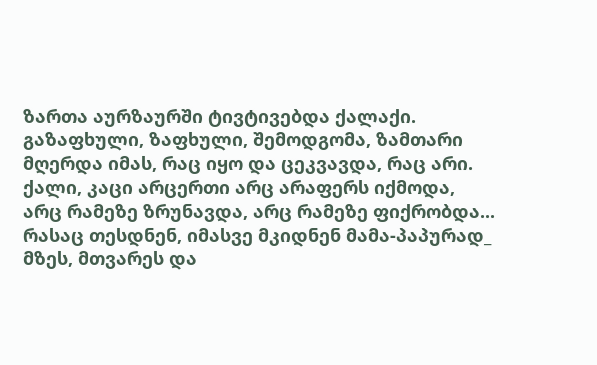ზართა აურზაურში ტივტივებდა ქალაქი.
გაზაფხული, ზაფხული, შემოდგომა, ზამთარი
მღერდა იმას, რაც იყო და ცეკვავდა, რაც არი.
ქალი, კაცი არცერთი არც არაფერს იქმოდა,
არც რამეზე ზრუნავდა, არც რამეზე ფიქრობდა...
რასაც თესდნენ, იმასვე მკიდნენ მამა-პაპურად_
მზეს, მთვარეს და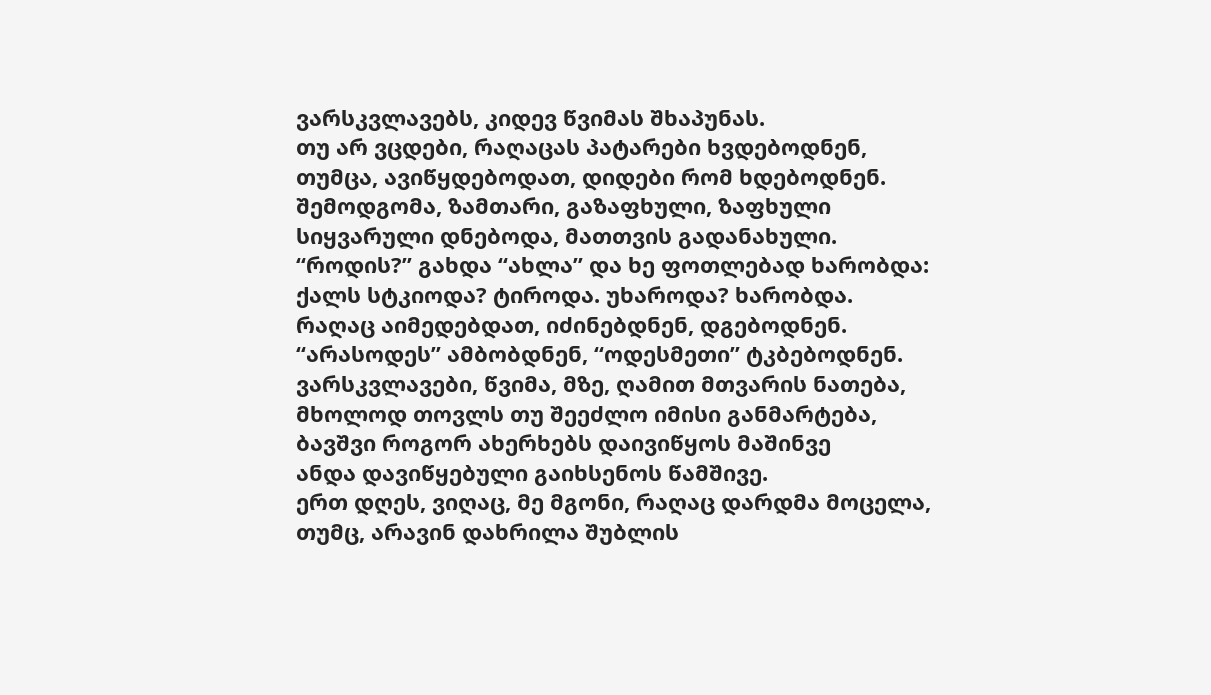ვარსკვლავებს, კიდევ წვიმას შხაპუნას.
თუ არ ვცდები, რაღაცას პატარები ხვდებოდნენ,
თუმცა, ავიწყდებოდათ, დიდები რომ ხდებოდნენ.
შემოდგომა, ზამთარი, გაზაფხული, ზაფხული
სიყვარული დნებოდა, მათთვის გადანახული.
“როდის?” გახდა “ახლა” და ხე ფოთლებად ხარობდა:
ქალს სტკიოდა? ტიროდა. უხაროდა? ხარობდა.
რაღაც აიმედებდათ, იძინებდნენ, დგებოდნენ.
“არასოდეს” ამბობდნენ, “ოდესმეთი” ტკბებოდნენ.
ვარსკვლავები, წვიმა, მზე, ღამით მთვარის ნათება,
მხოლოდ თოვლს თუ შეეძლო იმისი განმარტება,
ბავშვი როგორ ახერხებს დაივიწყოს მაშინვე
ანდა დავიწყებული გაიხსენოს წამშივე.
ერთ დღეს, ვიღაც, მე მგონი, რაღაც დარდმა მოცელა,
თუმც, არავინ დახრილა შუბლის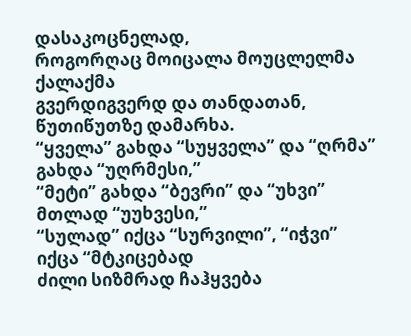დასაკოცნელად,
როგორღაც მოიცალა მოუცლელმა ქალაქმა
გვერდიგვერდ და თანდათან, წუთიწუთზე დამარხა.
“ყველა” გახდა “სუყველა” და “ღრმა” გახდა “უღრმესი,”
“მეტი” გახდა “ბევრი” და “უხვი” მთლად “უუხვესი,”
“სულად” იქცა “სურვილი”, “იჭვი” იქცა “მტკიცებად
ძილი სიზმრად ჩაჰყვება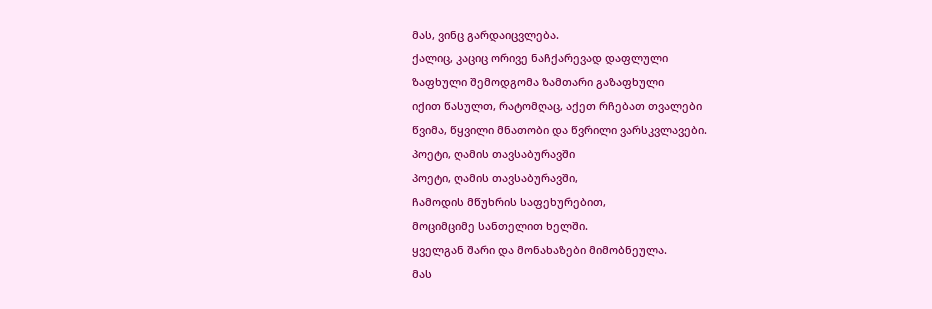მას, ვინც გარდაიცვლება.
ქალიც, კაციც ორივე ნაჩქარევად დაფლული
ზაფხული შემოდგომა ზამთარი გაზაფხული
იქით წასულთ, რატომღაც, აქეთ რჩებათ თვალები
წვიმა, წყვილი მნათობი და წვრილი ვარსკვლავები.
პოეტი, ღამის თავსაბურავში
პოეტი, ღამის თავსაბურავში,
ჩამოდის მწუხრის საფეხურებით,
მოციმციმე სანთელით ხელში.
ყველგან შარი და მონახაზები მიმობნეულა.
მას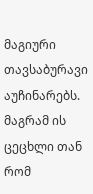მაგიური თავსაბურავი აუჩინარებს.
მაგრამ ის ცეცხლი თან რომ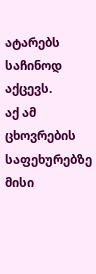ატარებს საჩინოდ აქცევს.
აქ ამ ცხოვრების საფეხურებზე
მისი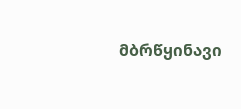მბრწყინავი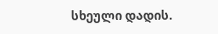სხეული დადის.